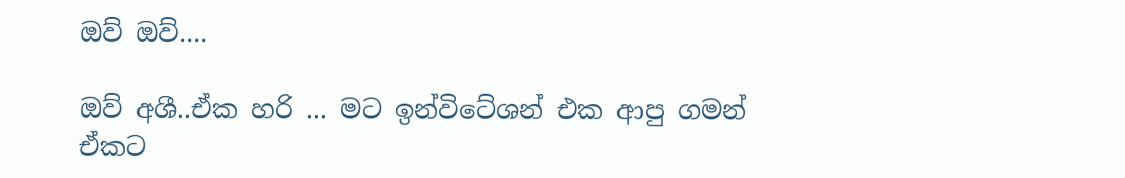ඔව් ඔව්....

ඔව් අශී..ඒක හරි ... මට ඉන්විටේශන් එක ආපු ගමන් ඒකට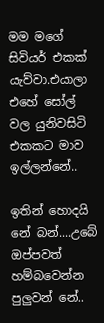මම මගේ සිවියර් එකක් යැව්වා.එයාලා එහේ සෝල් වල යුනිවසිටි එකකට මාව ඉල්ලන්නේ..

ඉතින් හොදයි නේ බන්....උබේ ඔප්පවත් හම්බවෙන්න පුලුවන් නේ..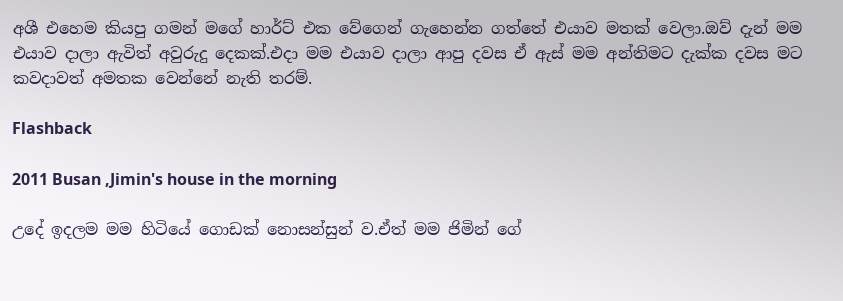අශී එහෙම කියපු ගමන් මගේ හාර්ට් එක වේගෙන් ගැහෙන්න ගත්තේ එයාව මතක් වෙලා.ඔව් දැන් මම එයාව දාලා ඇවිත් අවුරුදු දෙකක්.එදා මම එයාව දාලා ආපු දවස ඒ ඇස් මම අන්තිමට දැක්ක දවස මට කවදාවත් අමතක වෙන්නේ නැති තරම්.

Flashback

2011 Busan ,Jimin's house in the morning

උදේ ඉදලම මම හිටියේ ගොඩක් නොසන්සුන් ව.ඒත් මම ජිමින් ගේ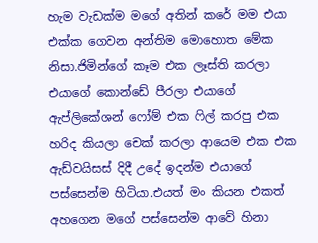හැම වැඩක්ම මගේ අතින් කරේ මම එයා එක්ක ගෙවන අන්තිම මොහොත මේක නිසා.ජිමින්ගේ කෑම එක ලෑස්ති කරලා එයාගේ කොන්ඩේ පීරලා එයාගේ ඇප්ලිකේශන් ෆෝම් එක ෆිල් කරපු එක හරිද කියලා චෙක් කරලා ආයෙම එක එක ඇඩ්වයිසස් දිදී උදේ ඉදන්ම එයාගේ පස්සෙන්ම හිටියා.එයත් මං කියන එකත් අහගෙන මගේ පස්සෙන්ම ආවේ හිනා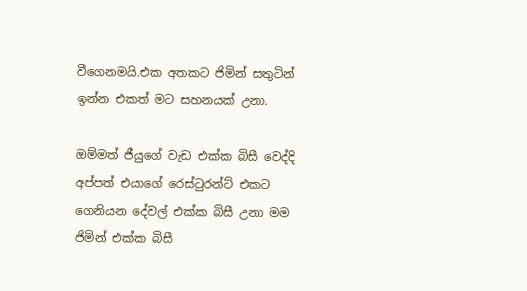වීගෙනමයි.එක අතකට ජිමින් සතුටින් ඉන්න එකත් මට සහනයක් උනා.

ඔම්මත් ජීයුගේ වැඩ එක්ක බිසී වෙද්දි අප්පත් එයාගේ රෙස්ටුරන්ට් එකට ගෙනියන දේවල් එක්ක බිසී උනා මම ජිමින් එක්ක බිසී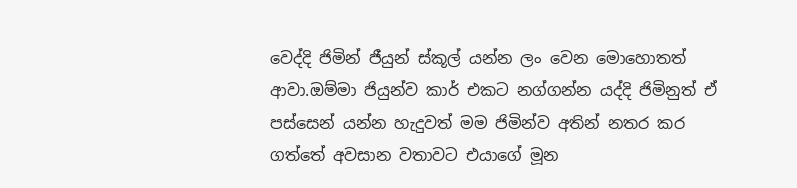වෙද්දි ජිමින් ජීයුන් ස්කූල් යන්න ලං වෙන මොහොතත් ආවා.ඔම්මා ජියුන්ව කාර් එකට නග්ගන්න යද්දි ජිමිනුත් ඒ පස්සෙන් යන්න හැදුවත් මම ජිමින්ව අතින් නතර කර ගත්තේ අවසාන වතාවට එයාගේ මූන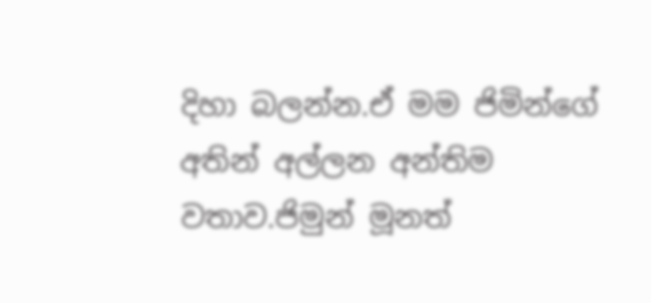දිහා බලන්න.ඒ මම ජිමින්ගේ අතින් අල්ලන අන්තිම වතාව.ජිමුන් මූනත්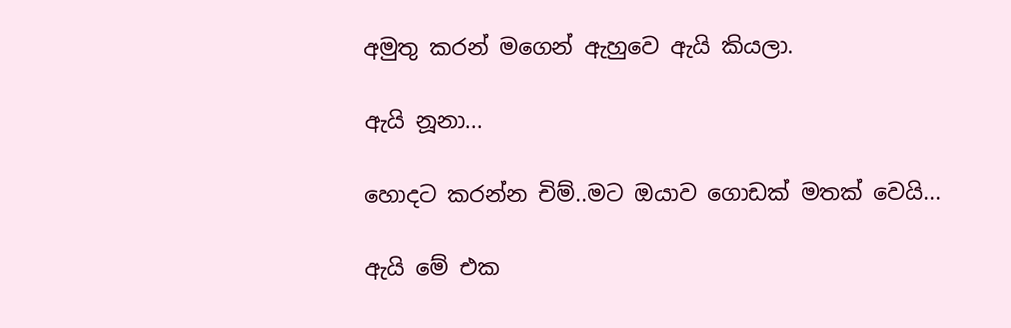අමුතු කරන් මගෙන් ඇහුවෙ ඇයි කියලා.

ඇයි නූනා...

හොදට කරන්න චිම්..මට ඔයාව ගොඩක් මතක් වෙයි...

ඇයි මේ එක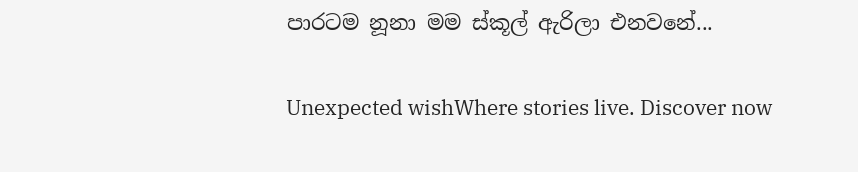පාරටම නූනා මම ස්කූල් ඇරිලා එනවනේ...

Unexpected wishWhere stories live. Discover now